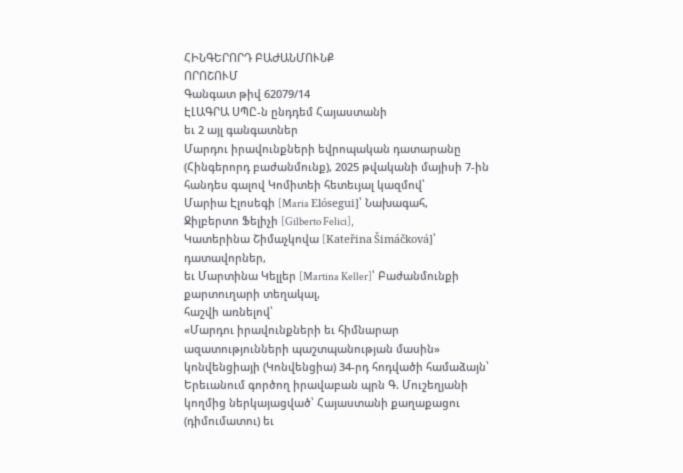ՀԻՆԳԵՐՈՐԴ ԲԱԺԱՆՄՈՒՆՔ
ՈՐՈՇՈՒՄ
Գանգատ թիվ 62079/14
ԷԼԱԳՐԱ ՍՊԸ-ն ընդդեմ Հայաստանի
եւ 2 այլ գանգատներ
Մարդու իրավունքների եվրոպական դատարանը (Հինգերորդ բաժանմունք), 2025 թվականի մայիսի 7-ին հանդես գալով Կոմիտեի հետեւյալ կազմով՝
Մարիա Էլոսեգի [Maria Elósegui]՝ Նախագահ,
Ջիլբերտո Ֆելիչի [Gilberto Felici],
Կատերինա Շիմաչկովա [Kateřina Šimáčková]՝ դատավորներ,
եւ Մարտինա Կելլեր [Martina Keller]՝ Բաժանմունքի քարտուղարի տեղակալ,
հաշվի առնելով՝
«Մարդու իրավունքների եւ հիմնարար ազատությունների պաշտպանության մասին» կոնվենցիայի (Կոնվենցիա) 34-րդ հոդվածի համաձայն՝ Երեւանում գործող իրավաբան պրն Գ. Մուշեղյանի կողմից ներկայացված՝ Հայաստանի քաղաքացու (դիմումատու) եւ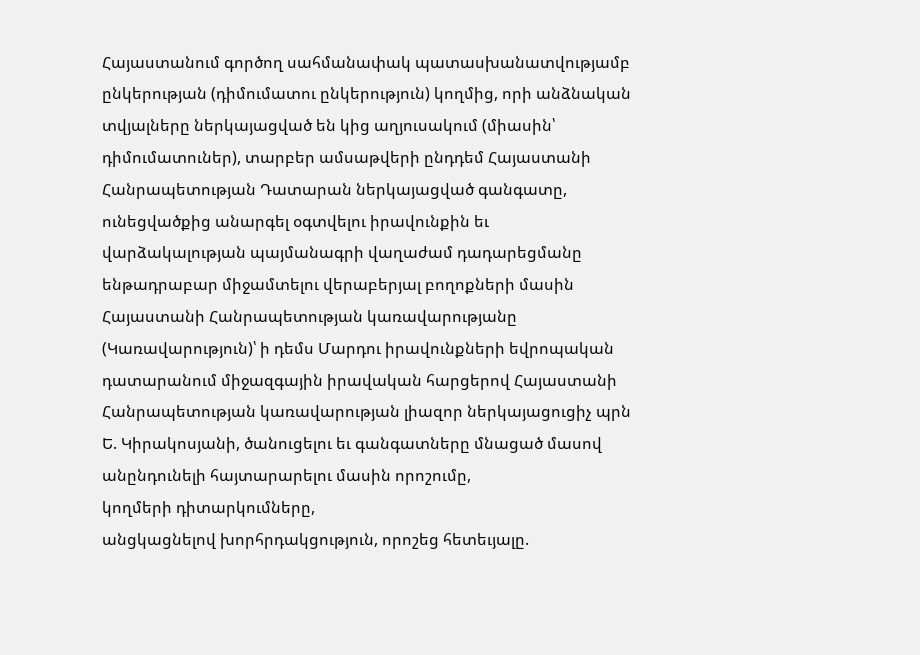Հայաստանում գործող սահմանափակ պատասխանատվությամբ ընկերության (դիմումատու ընկերություն) կողմից, որի անձնական տվյալները ներկայացված են կից աղյուսակում (միասին՝ դիմումատուներ), տարբեր ամսաթվերի ընդդեմ Հայաստանի Հանրապետության Դատարան ներկայացված գանգատը,
ունեցվածքից անարգել օգտվելու իրավունքին եւ վարձակալության պայմանագրի վաղաժամ դադարեցմանը ենթադրաբար միջամտելու վերաբերյալ բողոքների մասին Հայաստանի Հանրապետության կառավարությանը (Կառավարություն)՝ ի դեմս Մարդու իրավունքների եվրոպական դատարանում միջազգային իրավական հարցերով Հայաստանի Հանրապետության կառավարության լիազոր ներկայացուցիչ պրն Ե. Կիրակոսյանի, ծանուցելու եւ գանգատները մնացած մասով անընդունելի հայտարարելու մասին որոշումը,
կողմերի դիտարկումները,
անցկացնելով խորհրդակցություն, որոշեց հետեւյալը.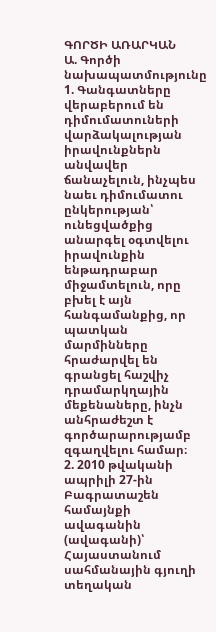ԳՈՐԾԻ ԱՌԱՐԿԱՆ
Ա. Գործի նախապատմությունը
1. Գանգատները վերաբերում են դիմումատուների վարձակալության իրավունքներն անվավեր ճանաչելուն, ինչպես նաեւ դիմումատու ընկերության՝ ունեցվածքից անարգել օգտվելու իրավունքին ենթադրաբար միջամտելուն, որը բխել է այն հանգամանքից, որ պատկան մարմինները հրաժարվել են գրանցել հաշվիչ դրամարկղային մեքենաները, ինչն անհրաժեշտ է գործարարությամբ զգաղվելու համար։
2. 2010 թվականի ապրիլի 27-ին Բագրատաշեն համայնքի ավագանին (ավագանի)՝ Հայաստանում սահմանային գյուղի տեղական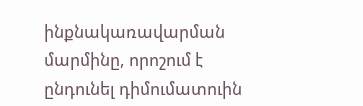ինքնակառավարման մարմինը, որոշում է ընդունել դիմումատուին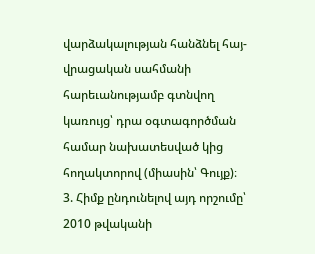վարձակալության հանձնել հայ-վրացական սահմանի հարեւանությամբ գտնվող կառույց՝ դրա օգտագործման համար նախատեսված կից հողակտորով (միասին՝ Գույք)։
3. Հիմք ընդունելով այդ որշումը՝ 2010 թվականի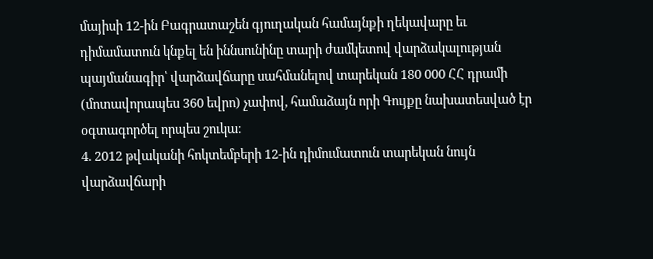մայիսի 12-ին Բագրատաշեն գյուղական համայնքի ղեկավարը եւ դիմամատուն կնքել են իննսունինը տարի ժամկետով վարձակալության պայմանագիր՝ վարձավճարը սահմանելով տարեկան 180 000 ՀՀ դրամի (մոտավորապես 360 եվրո) չափով, համաձայն որի Գույքը նախատեսված էր օգտագործել որպես շուկա։
4. 2012 թվականի հոկտեմբերի 12-ին դիմումատուն տարեկան նույն վարձավճարի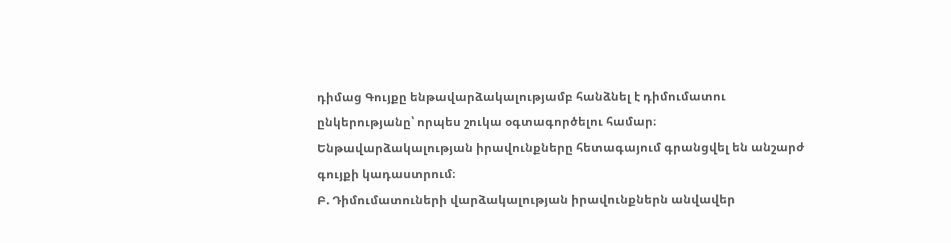դիմաց Գույքը ենթավարձակալությամբ հանձնել է դիմումատու ընկերությանը՝ որպես շուկա օգտագործելու համար։ Ենթավարձակալության իրավունքները հետագայում գրանցվել են անշարժ գույքի կադաստրում։
Բ. Դիմումատուների վարձակալության իրավունքներն անվավեր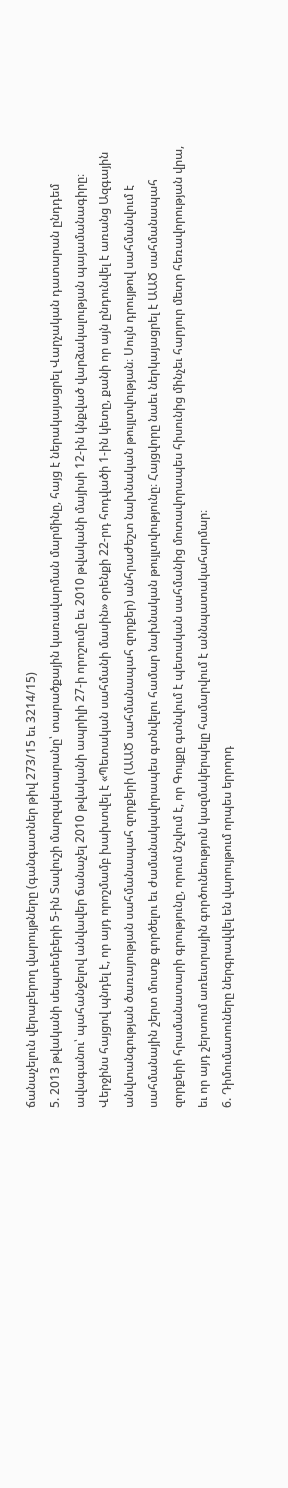ճանաչելուն վերաբերող վարույթները (գանգատներ թիվ 273/15 եւ 3214/15)
5. 2013 թվականի սեպտեմբերի 5-ին Տավուշի մարզպետարանը՝ տարածքային կառավարման մարմինը, հայց է ներակայացրել Վարչական դատարան ընդդեմ ավագանու՝ պահանջելով անվավեր ճանաչել 2010 թվականի ապրիլի 27-ի որոշումը եւ 2010 թվականի մայիսի 12-ին կնքված վարձակալության պայամանագիրը։ Վերջինս հայցով պնդել է, որ այդ որոշմամբ խախտվել է «Պետական սահմանի մասին» օրենքի 22-րդ հոդվածի 1-ին կետը, քանի որ այն ընդունվել է առանց Ազգային անվտանգության ծառայության սահմանապահ զորքերի (ԱԱԾ սահմանապահ զորքեր) անհրաժեշտ նախնական թույլտվության։ Սույն դրույթով սահմանվում է սահմանային շերտ մուտք գործելու եւ ժամանակավորապես գտնվելու համար նախնական թույլտվությունը։ Հայցվորը նաեւ ներկայացրել է ԱԱԾ սահմանապահ զորքերի հրամանատարի գրությունը, որում նշվում է, որ Գույքը գտնվում է պետական սահմանից մոտավորապես հիսունից մինչեւ հարյուր մետր հեռավորության վրա, եւ որ այդ շերտում առեւտրային գործունեություն կազմակերպելը համարվում է աննպատակահարմար։
6. Դիմումատուները ներգրավվել են վարույթում որպես երրորդ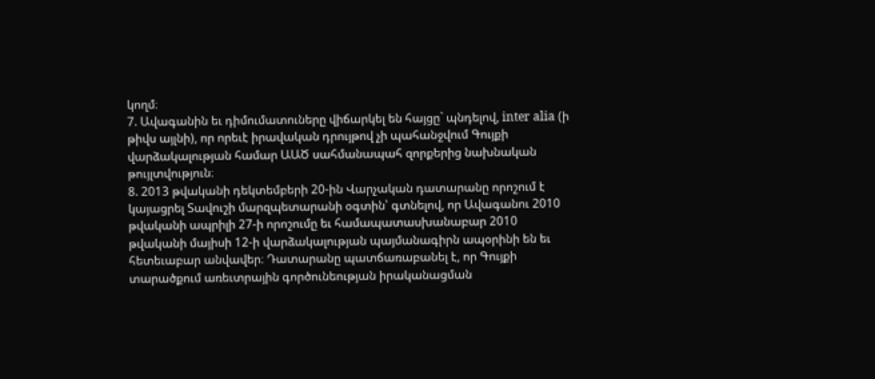կողմ։
7. Ավագանին եւ դիմումատուները վիճարկել են հայցը` պնդելով, inter alia (ի թիվս այլնի), որ որեւէ իրավական դրույթով չի պահանջվում Գույքի վարձակալության համար ԱԱԾ սահմանապահ զորքերից նախնական թույլտվություն։
8. 2013 թվականի դեկտեմբերի 20-ին Վարչական դատարանը որոշում է կայացրել Տավուշի մարզպետարանի օգտին՝ գտնելով, որ Ավագանու 2010 թվականի ապրիլի 27-ի որոշումը եւ համապատասխանաբար 2010 թվականի մայիսի 12-ի վարձակալության պայմանագիրն ապօրինի են եւ հետեւաբար անվավեր։ Դատարանը պատճառաբանել է, որ Գույքի տարածքում առեւտրային գործունեության իրականացման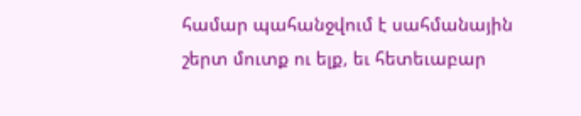համար պահանջվում է սահմանային շերտ մուտք ու ելք, եւ հետեւաբար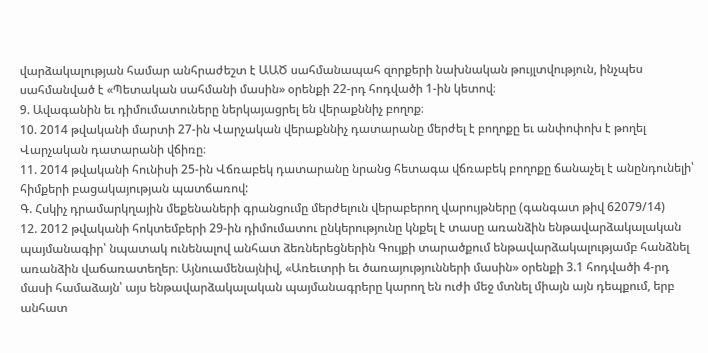վարձակալության համար անհրաժեշտ է ԱԱԾ սահմանապահ զորքերի նախնական թույլտվություն, ինչպես սահմանված է «Պետական սահմանի մասին» օրենքի 22-րդ հոդվածի 1-ին կետով։
9. Ավագանին եւ դիմումատուները ներկայացրել են վերաքննիչ բողոք։
10. 2014 թվականի մարտի 27-ին Վարչական վերաքննիչ դատարանը մերժել է բողոքը եւ անփոփոխ է թողել Վարչական դատարանի վճիռը։
11. 2014 թվականի հունիսի 25-ին Վճռաբեկ դատարանը նրանց հետագա վճռաբեկ բողոքը ճանաչել է անընդունելի՝ հիմքերի բացակայության պատճառով:
Գ. Հսկիչ դրամարկղային մեքենաների գրանցումը մերժելուն վերաբերող վարույթները (գանգատ թիվ 62079/14)
12. 2012 թվականի հոկտեմբերի 29-ին դիմումատու ընկերությունը կնքել է տասը առանձին ենթավարձակալական պայմանագիր՝ նպատակ ունենալով անհատ ձեռներեցներին Գույքի տարածքում ենթավարձակալությամբ հանձնել առանձին վաճառատեղեր։ Այնուամենայնիվ, «Առեւտրի եւ ծառայությունների մասին» օրենքի 3.1 հոդվածի 4-րդ մասի համաձայն՝ այս ենթավարձակալական պայմանագրերը կարող են ուժի մեջ մտնել միայն այն դեպքում, երբ անհատ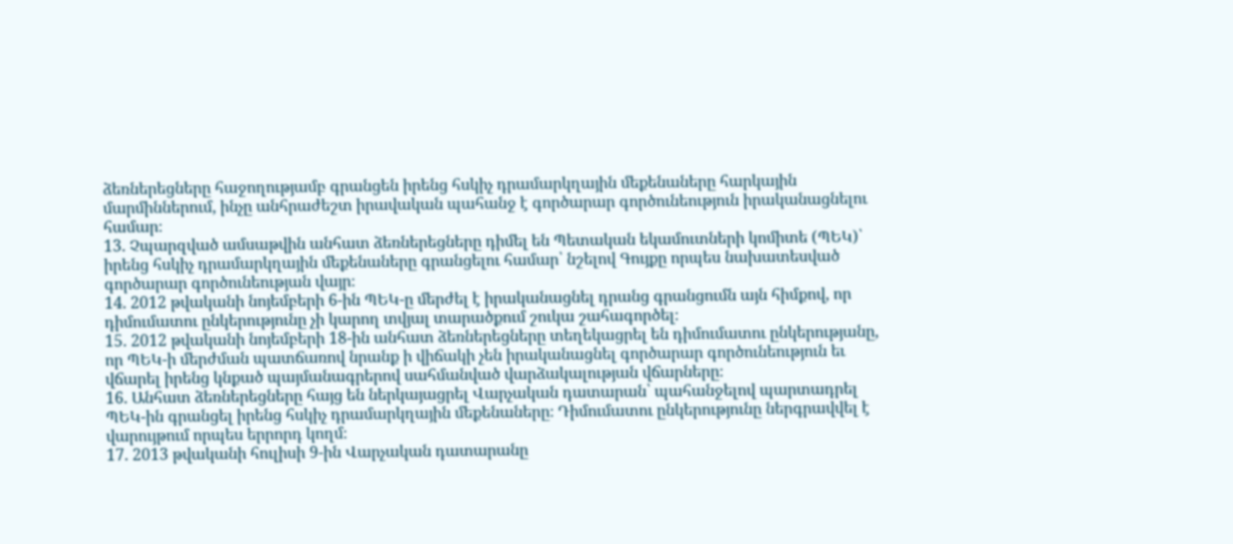ձեռներեցները հաջողությամբ գրանցեն իրենց հսկիչ դրամարկղային մեքենաները հարկային մարմիններում, ինչը անհրաժեշտ իրավական պահանջ է գործարար գործունեություն իրականացնելու համար։
13. Չպարզված ամսաթվին անհատ ձեռներեցները դիմել են Պետական եկամուտների կոմիտե (ՊԵԿ)՝ իրենց հսկիչ դրամարկղային մեքենաները գրանցելու համար՝ նշելով Գույքը որպես նախատեսված գործարար գործունեության վայր։
14. 2012 թվականի նոյեմբերի 6-ին ՊԵԿ-ը մերժել է իրականացնել դրանց գրանցումն այն հիմքով, որ դիմումատու ընկերությունը չի կարող տվյալ տարածքում շուկա շահագործել։
15. 2012 թվականի նոյեմբերի 18-ին անհատ ձեռներեցները տեղեկացրել են դիմումատու ընկերությանը, որ ՊԵԿ-ի մերժման պատճառով նրանք ի վիճակի չեն իրականացնել գործարար գործունեություն եւ վճարել իրենց կնքած պայմանագրերով սահմանված վարձակալության վճարները։
16. Անհատ ձեռներեցները հայց են ներկայացրել Վարչական դատարան՝ պահանջելով պարտադրել ՊԵԿ-ին գրանցել իրենց հսկիչ դրամարկղային մեքենաները։ Դիմումատու ընկերությունը ներգրավվել է վարույթում որպես երրորդ կողմ։
17. 2013 թվականի հուլիսի 9-ին Վարչական դատարանը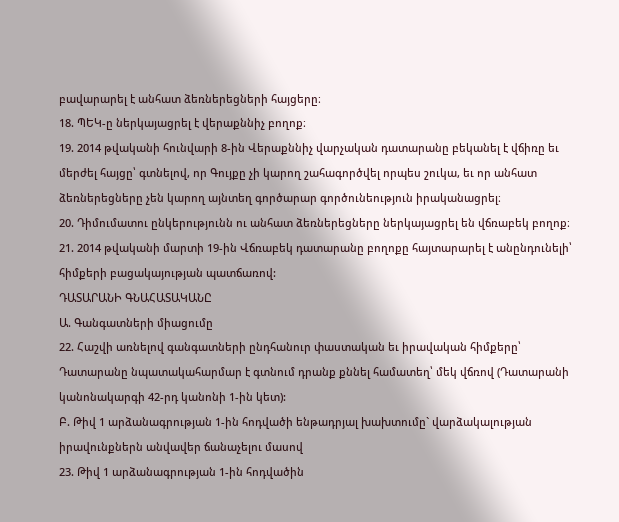բավարարել է անհատ ձեռներեցների հայցերը։
18. ՊԵԿ-ը ներկայացրել է վերաքննիչ բողոք։
19. 2014 թվականի հունվարի 8-ին Վերաքննիչ վարչական դատարանը բեկանել է վճիռը եւ մերժել հայցը՝ գտնելով, որ Գույքը չի կարող շահագործվել որպես շուկա, եւ որ անհատ ձեռներեցները չեն կարող այնտեղ գործարար գործունեություն իրականացրել։
20. Դիմումատու ընկերությունն ու անհատ ձեռներեցները ներկայացրել են վճռաբեկ բողոք։
21. 2014 թվականի մարտի 19-ին Վճռաբեկ դատարանը բողոքը հայտարարել է անընդունելի՝ հիմքերի բացակայության պատճառով:
ԴԱՏԱՐԱՆԻ ԳՆԱՀԱՏԱԿԱՆԸ
Ա. Գանգատների միացումը
22. Հաշվի առնելով գանգատների ընդհանուր փաստական եւ իրավական հիմքերը՝ Դատարանը նպատակահարմար է գտնում դրանք քննել համատեղ՝ մեկ վճռով (Դատարանի կանոնակարգի 42-րդ կանոնի 1-ին կետ):
Բ. Թիվ 1 արձանագրության 1-ին հոդվածի ենթադրյալ խախտումը` վարձակալության իրավունքներն անվավեր ճանաչելու մասով
23. Թիվ 1 արձանագրության 1-ին հոդվածին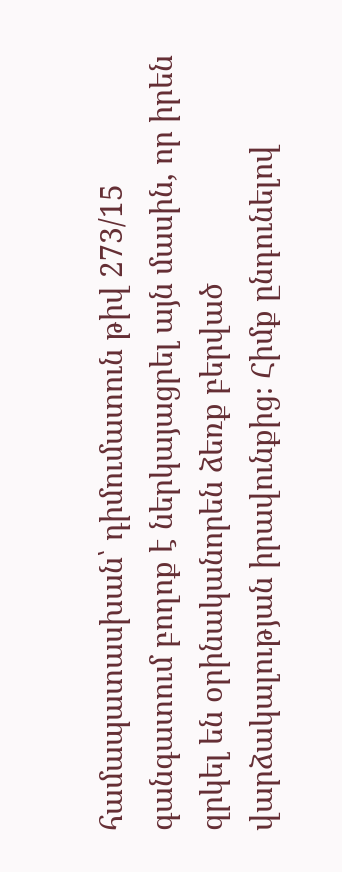համապատասխան՝ դիմումատուն թիվ 273/15 գանգատում բողոք է ներկայացրել այն մասին, որ իրեն զրկել են օրինականորեն ձեռք բերված վարձակալության իրավունքից։ Հիմք ընդունելով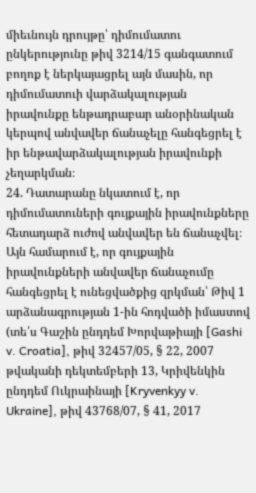միեւնույն դրույթը՝ դիմումատու ընկերությունը թիվ 3214/15 գանգատում բողոք է ներկայացրել այն մասին, որ դիմումատուի վարձակալության իրավունքը ենթադրաբար անօրինական կերպով անվավեր ճանաչելը հանգեցրել է իր ենթավարձակալության իրավունքի չեղարկման։
24. Դատարանը նկատում է, որ դիմումատուների գույքային իրավունքները հետադարձ ուժով անվավեր են ճանաչվել։ Այն համարում է, որ գույքային իրավունքների անվավեր ճանաչումը հանգեցրել է ունեցվածքից զրկման՝ Թիվ 1 արձանագրության 1-ին հոդվածի իմաստով (տե՛ս Գաշին ընդդեմ Խորվաթիայի [Gashi v. Croatia], թիվ 32457/05, § 22, 2007 թվականի դեկտեմբերի 13, Կրիվենկին ընդդեմ Ուկրաինայի [Kryvenkyy v. Ukraine], թիվ 43768/07, § 41, 2017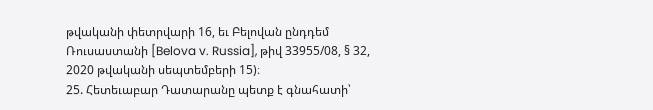թվականի փետրվարի 16, եւ Բելովան ընդդեմ Ռուսաստանի [Belova v. Russia], թիվ 33955/08, § 32, 2020 թվականի սեպտեմբերի 15)։
25. Հետեւաբար Դատարանը պետք է գնահատի՝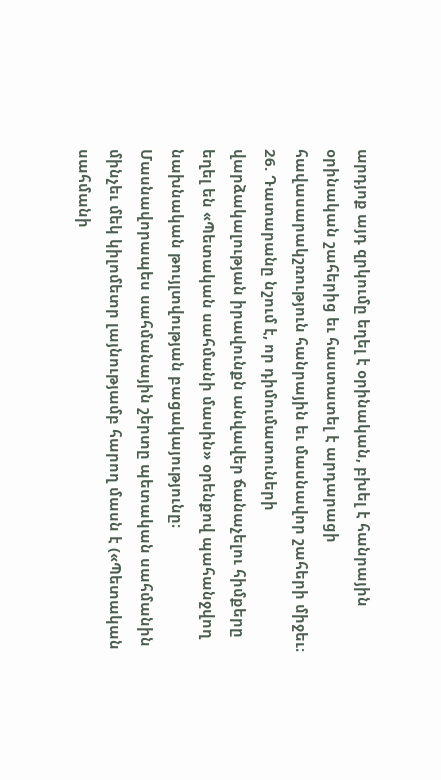արդյոք այդ զրկումը եղել է օրինական, բխել է հանրային օրինական շահերից եւ հաստատել է արդարացի հավասարակշռություն հանրային եւ մասնավոր շահերի միջեւ։
26. Դատարանը նշում է, որ դիմումատուների վարձակալության իրավունքն անվավեր ճանաչելու հիմքերը եղել են «Պետական սահմանի մասին» օրենքով պահանջվող նախնական թույլտվության բացակայությունը։ Մասնավորապես սահմանային շերտը պետական սահմանին մինչեւ մեկ կիլոմետր լայնությամբ հարող մասն է («Պետական սահմանի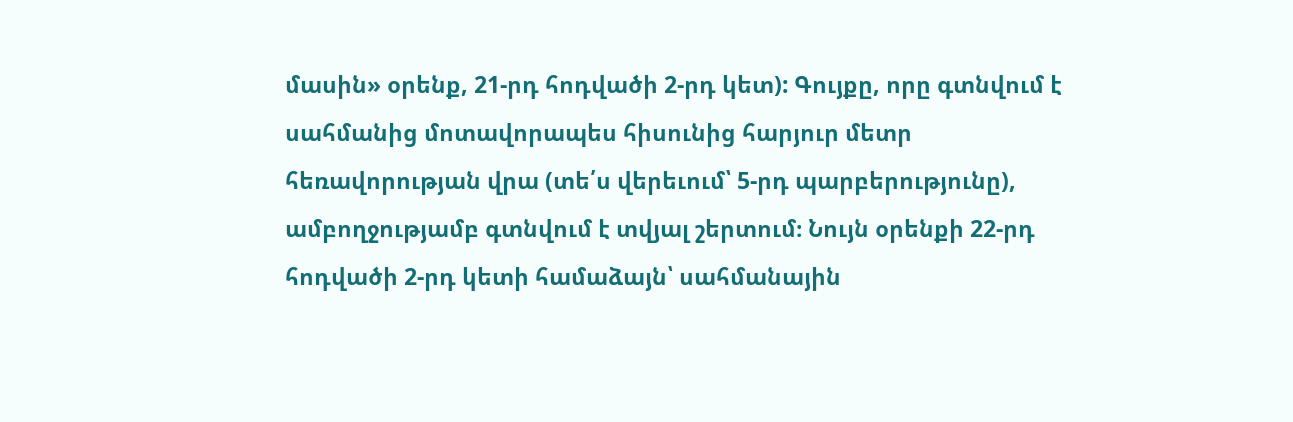մասին» օրենք, 21-րդ հոդվածի 2-րդ կետ): Գույքը, որը գտնվում է սահմանից մոտավորապես հիսունից հարյուր մետր հեռավորության վրա (տե՛ս վերեւում՝ 5-րդ պարբերությունը), ամբողջությամբ գտնվում է տվյալ շերտում։ Նույն օրենքի 22-րդ հոդվածի 2-րդ կետի համաձայն՝ սահմանային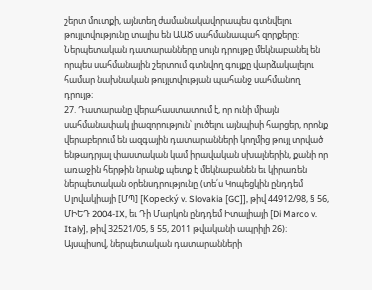շերտ մուտքի, այնտեղ ժամանակավորապես գտնվելու թույլտվությունը տալիս են ԱԱԾ սահմանապահ զորքերը: Ներպետական դատարանները սույն դրույթը մեկնաբանել են որպես սահմանային շերտում գտնվող գույքը վարձակալելու համար նախնական թույլտվության պահանջ սահմանող դրույթ։
27. Դատարանը վերահաստատում է, որ ունի միայն սահմանափակ լիազորություն՝ լուծելու այնպիսի հարցեր, որոնք վերաբերում են ազգային դատարանների կողմից թույլ տրված ենթադրյալ փաստական կամ իրավական սխալներին, քանի որ առաջին հերթին նրանք պետք է մեկնաբանեն եւ կիրառեն ներպետական օրենսդրությունը (տե՛ս Կոպեցկին ընդդեմ Սլովակիայի [ՄՊ] [Kopecký v. Slovakia [GC]], թիվ 44912/98, § 56, ՄԻԵԴ 2004-IX, եւ Դի Մարկոն ընդդեմ Իտալիայի [Di Marco v. Italy], թիվ 32521/05, § 55, 2011 թվականի ապրիլի 26)։ Այսպիսով, ներպետական դատարանների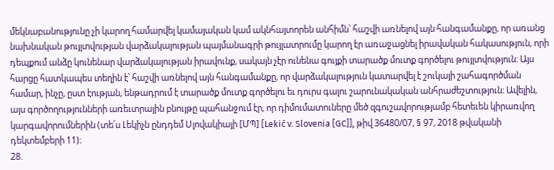մեկնաբանությունը չի կարող համարվել կամայական կամ ակնհայտորեն անհիմն՝ հաշվի առնելով այն հանգամանքը, որ առանց նախնական թույլտվության վարձակալության պայմանագրի թույլատրումը կարող էր առաջացնել իրավական հակասություն, որի դեպքում անձը կունենար վարձակալության իրավունք, սակայն չէր ունենա գույքի տարածք մուտք գործելու թույլտվություն։ Այս հարցը հատկապես տեղին է՝ հաշվի առնելով այն հանգամանքը, որ վարձակալություն կատարվել է շուկայի շահագործման համար, ինչը, ըստ էության, ենթադրում է տարածք մուտք գործելու եւ դուրս գալու շարունակական անհրաժեշտություն։ Ավելին, այս գործողությունների առեւտրային բնույթը պահանջում էր, որ դիմումատուները մեծ զգուշավորությամբ հետեւեն կիրառվող կարգավորումներին (տե՛ս Լեկիչն ընդդեմ Սլովակիայի [ՄՊ] [Lekić v. Slovenia [GC]], թիվ 36480/07, § 97, 2018 թվականի դեկտեմբերի 11)։
28.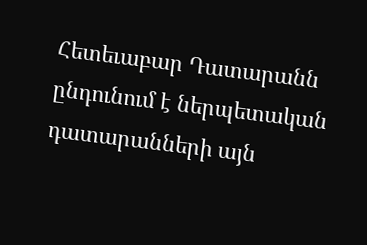Հետեւաբար Դատարանն ընդունում է ներպետական դատարանների այն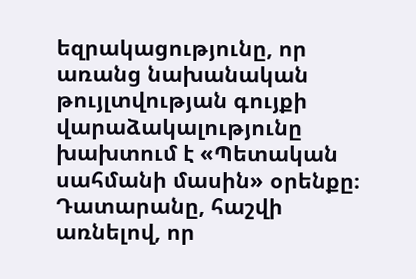եզրակացությունը, որ առանց նախանական թույլտվության գույքի վարաձակալությունը խախտում է «Պետական սահմանի մասին» օրենքը։ Դատարանը, հաշվի առնելով, որ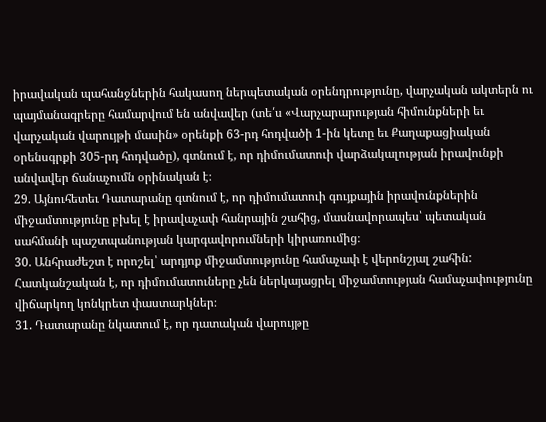իրավական պահանջներին հակասող ներպետական օրենդրությունը, վարչական ակտերն ու պայմանագրերը համարվում են անվավեր (տե՛ս «Վարչարարության հիմունքների եւ վարչական վարույթի մասին» օրենքի 63-րդ հոդվածի 1-ին կետը եւ Քաղաքացիական օրենսգրքի 305-րդ հոդվածը), գտնում է, որ դիմումատուի վարձակալության իրավունքի անվավեր ճանաչումն օրինական է։
29. Այնուհետեւ Դատարանը գտնում է, որ դիմումատուի գույքային իրավունքներին միջամտությունը բխել է իրավաչափ հանրային շահից, մասնավորապես՝ պետական սահմանի պաշտպանության կարգավորումների կիրառումից։
30. Անհրաժեշտ է որոշել՝ արդյոք միջամտությունը համաչափ է վերոնշյալ շահին: Հատկանշական է, որ դիմումատուները չեն ներկայացրել միջամտության համաչափությունը վիճարկող կոնկրետ փաստարկներ։
31. Դատարանը նկատում է, որ դատական վարույթը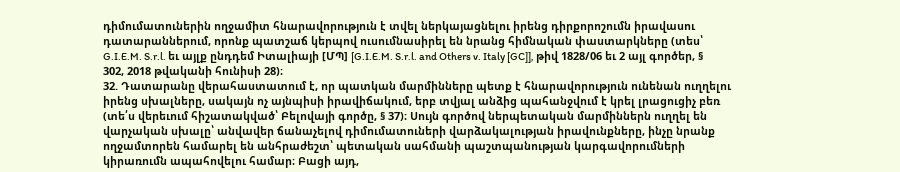դիմումատուներին ողջամիտ հնարավորություն է տվել ներկայացնելու իրենց դիրքորոշումն իրավասու դատարաններում, որոնք պատշաճ կերպով ուսումնասիրել են նրանց հիմնական փաստարկները (տես՝ G.I.E.M. S.r.l. եւ այլք ընդդեմ Իտալիայի [ՄՊ] [G.I.E.M. S.r.l. and Others v. Italy [GC]], թիվ 1828/06 եւ 2 այլ գործեր, § 302, 2018 թվականի հունիսի 28)։
32. Դատարանը վերահաստատում է, որ պատկան մարմինները պետք է հնարավորություն ունենան ուղղելու իրենց սխալները, սակայն ոչ այնպիսի իրավիճակում, երբ տվյալ անձից պահանջվում է կրել լրացուցիչ բեռ (տե՛ս վերեւում հիշատակված՝ Բելովայի գործը, § 37)։ Սույն գործով ներպետական մարմիններն ուղղել են վարչական սխալը՝ անվավեր ճանաչելով դիմումատուների վարձակալության իրավունքները, ինչը նրանք ողջամտորեն համարել են անհրաժեշտ՝ պետական սահմանի պաշտպանության կարգավորումների կիրառումն ապահովելու համար։ Բացի այդ,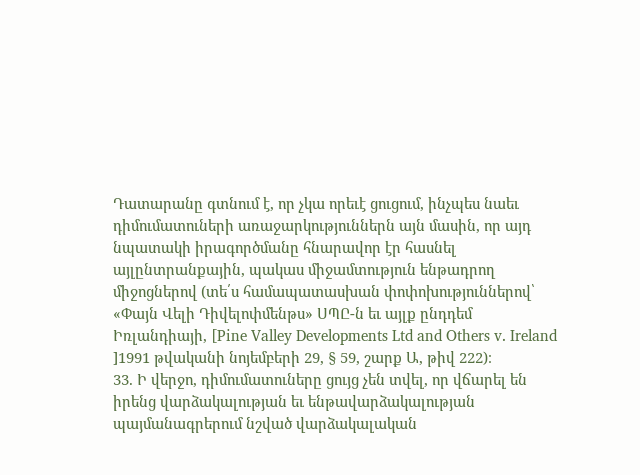Դատարանը գտնում է, որ չկա որեւէ ցուցում, ինչպես նաեւ դիմումատուների առաջարկություններն այն մասին, որ այդ նպատակի իրագործմանը հնարավոր էր հասնել այլընտրանքային, պակաս միջամտություն ենթադրող միջոցներով (տե՛ս համապատասխան փոփոխություններով՝ «Փայն Վելի Դիվելոփմենթս» ՍՊԸ-ն եւ այլք ընդդեմ Իռլանդիայի, [Pine Valley Developments Ltd and Others v. Ireland ]1991 թվականի նոյեմբերի 29, § 59, շարք Ա, թիվ 222)։
33. Ի վերջո, դիմումատուները ցույց չեն տվել, որ վճարել են իրենց վարձակալության եւ ենթավարձակալության պայմանագրերում նշված վարձակալական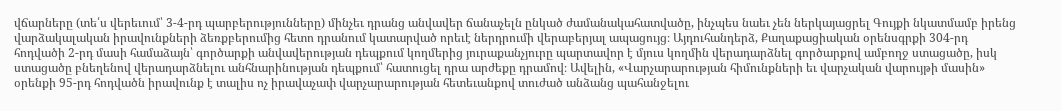վճարները (տե՛ս վերեւում՝ 3-4-րդ պարբերությունները) մինչեւ դրանց անվավեր ճանաչելն ընկած ժամանակահատվածը, ինչպես նաեւ չեն ներկայացրել Գույքի նկատմամբ իրենց վարձակալական իրավունքների ձեռքբերումից հետո դրանում կատարված որեւէ ներդրումի վերաբերյալ ապացույց։ Այդուհանդերձ, Քաղաքացիական օրենսգրքի 304-րդ հոդվածի 2-րդ մասի համաձայն՝ գործարքի անվավերության դեպքում կողմերից յուրաքանչյուրը պարտավոր է մյուս կողմին վերադարձնել գործարքով ամբողջ ստացածը, իսկ ստացածը բնեղենով վերադարձնելու անհնարինության դեպքում՝ հատուցել դրա արժեքը դրամով։ Ավելին, «Վարչարարության հիմունքների եւ վարչական վարույթի մասին» օրենքի 95-րդ հոդվածն իրավունք է տալիս ոչ իրավաչափ վարչարարության հետեւանքով տուժած անձանց պահանջելու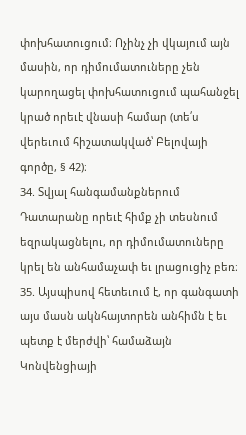փոխհատուցում։ Ոչինչ չի վկայում այն մասին, որ դիմումատուները չեն կարողացել փոխհատուցում պահանջել կրած որեւէ վնասի համար (տե՛ս վերեւում հիշատակված՝ Բելովայի գործը, § 42)։
34. Տվյալ հանգամանքներում Դատարանը որեւէ հիմք չի տեսնում եզրակացնելու, որ դիմումատուները կրել են անհամաչափ եւ լրացուցիչ բեռ։
35. Այսպիսով հետեւում է, որ գանգատի այս մասն ակնհայտորեն անհիմն է եւ պետք է մերժվի՝ համաձայն Կոնվենցիայի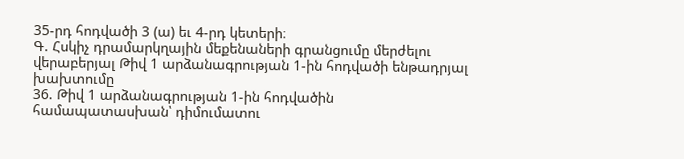35-րդ հոդվածի 3 (ա) եւ 4-րդ կետերի։
Գ. Հսկիչ դրամարկղային մեքենաների գրանցումը մերժելու վերաբերյալ Թիվ 1 արձանագրության 1-ին հոդվածի ենթադրյալ խախտումը
36. Թիվ 1 արձանագրության 1-ին հոդվածին համապատասխան՝ դիմումատու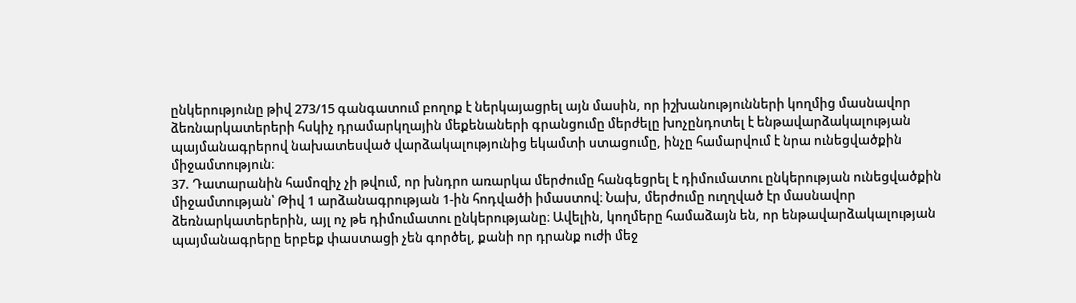ընկերությունը թիվ 273/15 գանգատում բողոք է ներկայացրել այն մասին, որ իշխանությունների կողմից մասնավոր ձեռնարկատերերի հսկիչ դրամարկղային մեքենաների գրանցումը մերժելը խոչընդոտել է ենթավարձակալության պայմանագրերով նախատեսված վարձակալությունից եկամտի ստացումը, ինչը համարվում է նրա ունեցվածքին միջամտություն։
37. Դատարանին համոզիչ չի թվում, որ խնդրո առարկա մերժումը հանգեցրել է դիմումատու ընկերության ունեցվածքին միջամտության՝ Թիվ 1 արձանագրության 1-ին հոդվածի իմաստով։ Նախ, մերժումը ուղղված էր մասնավոր ձեռնարկատերերին, այլ ոչ թե դիմումատու ընկերությանը։ Ավելին, կողմերը համաձայն են, որ ենթավարձակալության պայմանագրերը երբեք փաստացի չեն գործել, քանի որ դրանք ուժի մեջ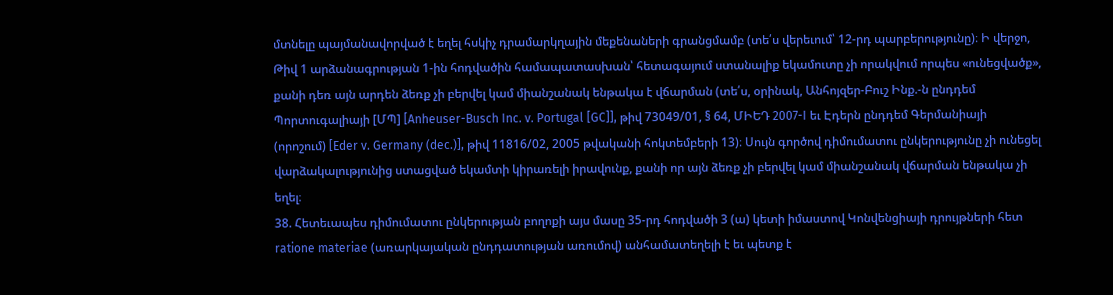մտնելը պայմանավորված է եղել հսկիչ դրամարկղային մեքենաների գրանցմամբ (տե՛ս վերեւում՝ 12-րդ պարբերությունը)։ Ի վերջո, Թիվ 1 արձանագրության 1-ին հոդվածին համապատասխան՝ հետագայում ստանալիք եկամուտը չի որակվում որպես «ունեցվածք», քանի դեռ այն արդեն ձեռք չի բերվել կամ միանշանակ ենթակա է վճարման (տե՛ս, օրինակ, Անհոյզեր-Բուշ Ինք.-ն ընդդեմ Պորտուգալիայի [ՄՊ] [Anheuser-Busch Inc. v. Portugal [GC]], թիվ 73049/01, § 64, ՄԻԵԴ 2007-I եւ Էդերն ընդդեմ Գերմանիայի (որոշում) [Eder v. Germany (dec.)], թիվ 11816/02, 2005 թվականի հոկտեմբերի 13)։ Սույն գործով դիմումատու ընկերությունը չի ունեցել վարձակալությունից ստացված եկամտի կիրառելի իրավունք, քանի որ այն ձեռք չի բերվել կամ միանշանակ վճարման ենթակա չի եղել։
38. Հետեւապես դիմումատու ընկերության բողոքի այս մասը 35-րդ հոդվածի 3 (ա) կետի իմաստով Կոնվենցիայի դրույթների հետ ratione materiae (առարկայական ընդդատության առումով) անհամատեղելի է եւ պետք է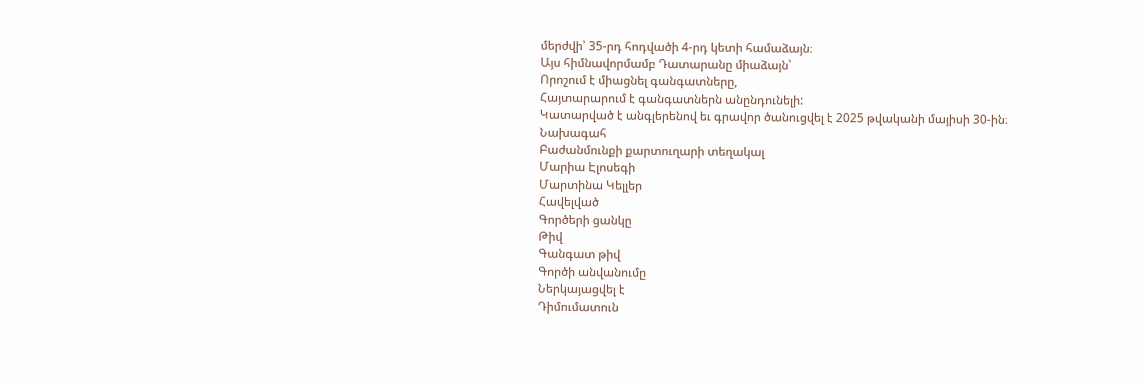մերժվի՝ 35-րդ հոդվածի 4-րդ կետի համաձայն։
Այս հիմնավորմամբ Դատարանը միաձայն՝
Որոշում է միացնել գանգատները,
Հայտարարում է գանգատներն անընդունելի:
Կատարված է անգլերենով եւ գրավոր ծանուցվել է 2025 թվականի մայիսի 30-ին։
Նախագահ
Բաժանմունքի քարտուղարի տեղակալ
Մարիա Էլոսեգի
Մարտինա Կելլեր
Հավելված
Գործերի ցանկը
Թիվ
Գանգատ թիվ
Գործի անվանումը
Ներկայացվել է
Դիմումատուն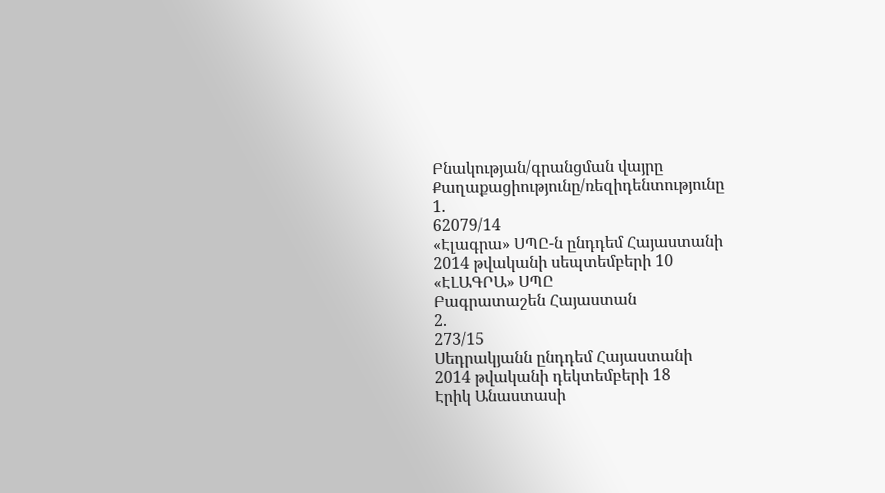Բնակության/գրանցման վայրը
Քաղաքացիությունը/ռեզիդենտությունը
1.
62079/14
«Էլագրա» ՍՊԸ-ն ընդդեմ Հայաստանի
2014 թվականի սեպտեմբերի 10
«ԷԼԱԳՐԱ» ՍՊԸ
Բագրատաշեն Հայաստան
2.
273/15
Սեդրակյանն ընդդեմ Հայաստանի
2014 թվականի դեկտեմբերի 18
Էրիկ Անաստասի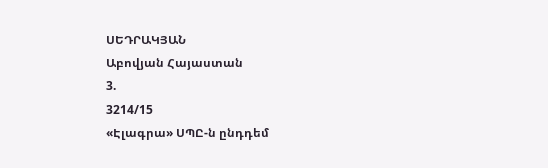ՍԵԴՐԱԿՅԱՆ
Աբովյան Հայաստան
3.
3214/15
«Էլագրա» ՍՊԸ-ն ընդդեմ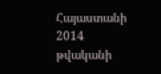Հայաստանի
2014 թվականի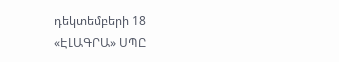դեկտեմբերի 18
«ԷԼԱԳՐԱ» ՍՊԸ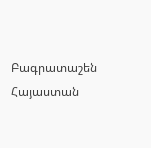Բագրատաշեն Հայաստան